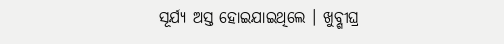ସୂର୍ଯ୍ୟ ଅସ୍ତ ହୋଇଯାଇଥିଲେ । ଖୁବ୍ଶୀଘ୍ର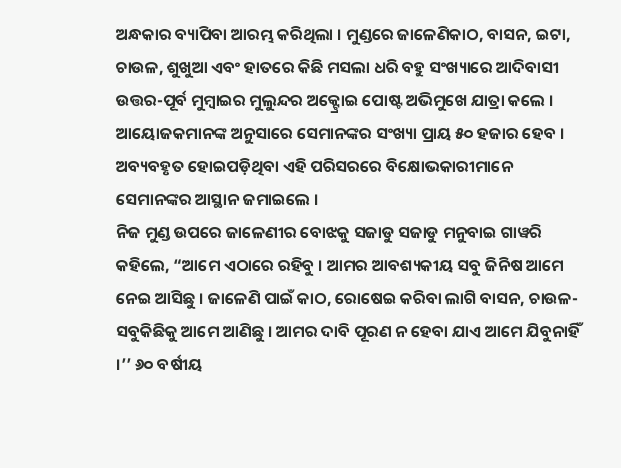ଅନ୍ଧକାର ବ୍ୟାପିବା ଆରମ୍ଭ କରିଥିଲା । ମୁଣ୍ଡରେ ଜାଳେଣିକାଠ, ବାସନ, ଇଟା, ଚାଉଳ, ଶୁଖୁଆ ଏବଂ ହାତରେ କିଛି ମସଲା ଧରି ବହୁ ସଂଖ୍ୟାରେ ଆଦିବାସୀ ଉତ୍ତର-ପୂର୍ବ ମୁମ୍ବାଇର ମୁଲୁନ୍ଦର ଅକ୍ଟ୍ରୋଇ ପୋଷ୍ଟ ଅଭିମୁଖେ ଯାତ୍ରା କଲେ । ଆୟୋଜକମାନଙ୍କ ଅନୁସାରେ ସେମାନଙ୍କର ସଂଖ୍ୟା ପ୍ରାୟ ୫୦ ହଜାର ହେବ । ଅବ୍ୟବହୃତ ହୋଇପଡ଼ିଥିବା ଏହି ପରିସରରେ ବିକ୍ଷୋଭକାରୀମାନେ ସେମାନଙ୍କର ଆସ୍ଥାନ ଜମାଇଲେ ।
ନିଜ ମୁଣ୍ଡ ଉପରେ ଜାଳେଣୀର ବୋଝକୁ ସଜାଡୁ ସଜାଡୁ ମନୁବାଇ ଗାୱରି କହିଲେ, “ଆମେ ଏଠାରେ ରହିବୁ । ଆମର ଆବଶ୍ୟକୀୟ ସବୁ ଜିନିଷ ଆମେ ନେଇ ଆସିଛୁ । ଜାଳେଣି ପାଇଁ କାଠ, ରୋଷେଇ କରିବା ଲାଗି ବାସନ, ଚାଉଳ-ସବୁକିଛିକୁ ଆମେ ଆଣିଛୁ । ଆମର ଦାବି ପୂରଣ ନ ହେବା ଯାଏ ଆମେ ଯିବୁନାହିଁ ।’’ ୬୦ ବର୍ଷୀୟ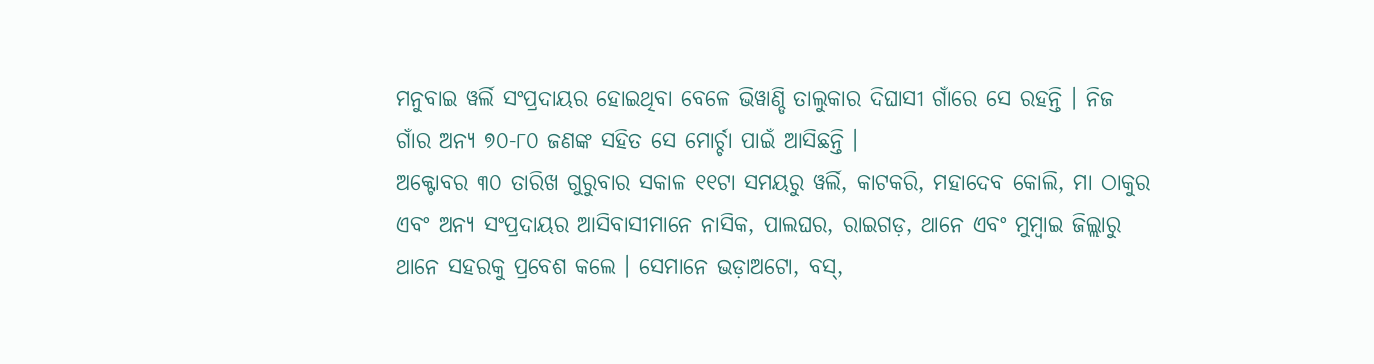ମନୁବାଇ ୱର୍ଲି ସଂପ୍ରଦାୟର ହୋଇଥିବା ବେଳେ ଭିୱାଣ୍ଡି ତାଲୁକାର ଦିଘାସୀ ଗାଁରେ ସେ ରହନ୍ତି । ନିଜ ଗାଁର ଅନ୍ୟ ୭୦-୮୦ ଜଣଙ୍କ ସହିତ ସେ ମୋର୍ଚ୍ଚା ପାଇଁ ଆସିଛନ୍ତି ।
ଅକ୍ଟୋବର ୩୦ ତାରିଖ ଗୁରୁବାର ସକାଳ ୧୧ଟା ସମୟରୁ ୱର୍ଲି, କାଟକରି, ମହାଦେବ କୋଲି, ମା ଠାକୁର ଏବଂ ଅନ୍ୟ ସଂପ୍ରଦାୟର ଆସିବାସୀମାନେ ନାସିକ, ପାଲଘର, ରାଇଗଡ଼, ଥାନେ ଏବଂ ମୁମ୍ବାଇ ଜିଲ୍ଲାରୁ ଥାନେ ସହରକୁ ପ୍ରବେଶ କଲେ । ସେମାନେ ଭଡ଼ାଅଟୋ, ବସ୍,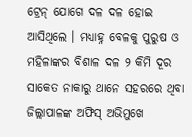ଟ୍ରେନ୍ ଯୋଗେ ଦଳ ଦଳ ହୋଇ ଆସିଥିଲେ । ମଧ୍ୟାହ୍ନ ବେଳକୁ ପୁରୁଷ ଓ ମହିଳାଙ୍କର ବିଶାଳ ଦଳ ୨ କିମି ଦୂର ସାକେତ ନାକାରୁ ଥାନେ ସହରରେ ଥିବା ଜିଲ୍ଲାପାଳଙ୍କ ଅଫିସ୍ ଅଭିମୁଖେ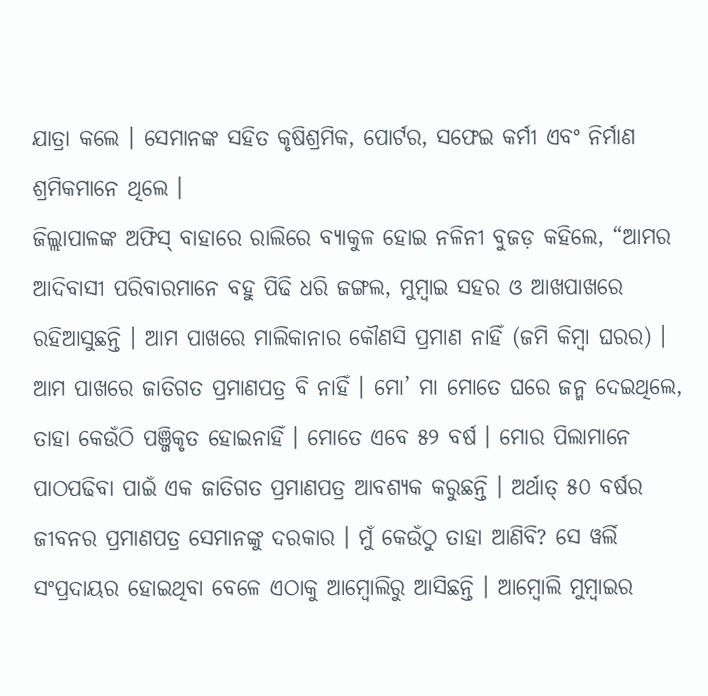ଯାତ୍ରା କଲେ । ସେମାନଙ୍କ ସହିତ କୃଷିଶ୍ରମିକ, ପୋର୍ଟର, ସଫେଇ କର୍ମୀ ଏବଂ ନିର୍ମାଣ ଶ୍ରମିକମାନେ ଥିଲେ ।
ଜିଲ୍ଲାପାଳଙ୍କ ଅଫିସ୍ ବାହାରେ ରାଲିରେ ବ୍ୟାକୁଳ ହୋଇ ନଳିନୀ ବୁଜଡ଼ କହିଲେ, “ଆମର ଆଦିବାସୀ ପରିବାରମାନେ ବହୁ ପିଢି ଧରି ଜଙ୍ଗଲ, ମୁମ୍ବାଇ ସହର ଓ ଆଖପାଖରେ ରହିଆସୁଛନ୍ତି । ଆମ ପାଖରେ ମାଲିକାନାର କୌଣସି ପ୍ରମାଣ ନାହିଁ (ଜମି କିମ୍ବା ଘରର) । ଆମ ପାଖରେ ଜାତିଗତ ପ୍ରମାଣପତ୍ର ବି ନାହିଁ । ମୋ’ ମା ମୋତେ ଘରେ ଜନ୍ମ ଦେଇଥିଲେ, ତାହା କେଉଁଠି ପଞ୍ଜିକୃତ ହୋଇନାହିଁ । ମୋତେ ଏବେ ୫୨ ବର୍ଷ । ମୋର ପିଲାମାନେ ପାଠପଢିବା ପାଇଁ ଏକ ଜାତିଗତ ପ୍ରମାଣପତ୍ର ଆବଶ୍ୟକ କରୁଛନ୍ତି । ଅର୍ଥାତ୍ ୫୦ ବର୍ଷର ଜୀବନର ପ୍ରମାଣପତ୍ର ସେମାନଙ୍କୁ ଦରକାର । ମୁଁ କେଉଁଠୁ ତାହା ଆଣିବି? ସେ ୱର୍ଲି ସଂପ୍ରଦାୟର ହୋଇଥିବା ବେଳେ ଏଠାକୁ ଆମ୍ବୋଲିରୁ ଆସିଛନ୍ତି । ଆମ୍ବୋଲି ମୁମ୍ବାଇର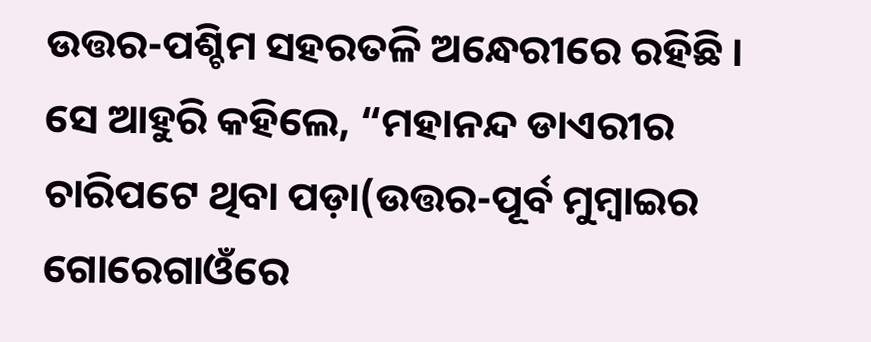ଉତ୍ତର-ପଶ୍ଚିମ ସହରତଳି ଅନ୍ଧେରୀରେ ରହିଛି ।
ସେ ଆହୁରି କହିଲେ, “ମହାନନ୍ଦ ଡାଏରୀର ଚାରିପଟେ ଥିବା ପଡ଼ା(ଉତ୍ତର-ପୂର୍ବ ମୁମ୍ବାଇର ଗୋରେଗାଓଁରେ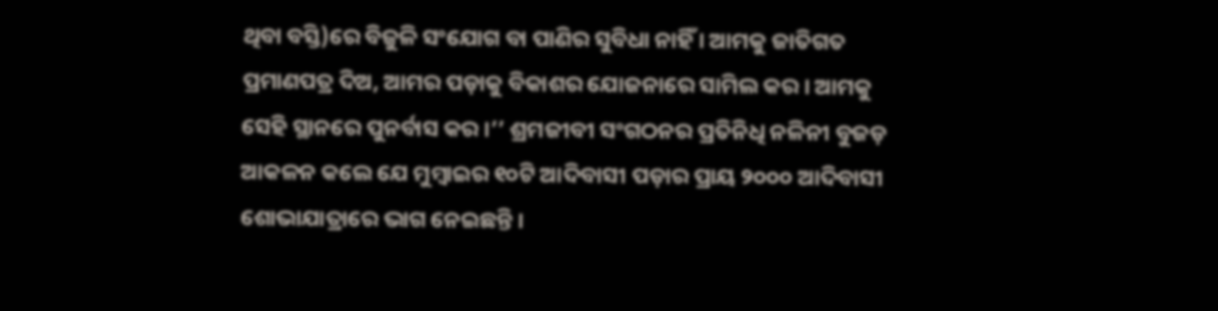ଥିବା ବସ୍ତି)ରେ ବିଜୁଳି ସଂଯୋଗ ବା ପାଣିର ସୁବିଧା ନାହିଁ । ଆମକୁ ଜାତିଗତ ପ୍ରମାଣପତ୍ର ଦିଅ, ଆମର ପଡ଼ାକୁ ବିକାଶର ଯୋଜନାରେ ସାମିଲ କର । ଆମକୁ ସେହି ସ୍ଥାନରେ ପୁନର୍ବାସ କର ।’’ ଶ୍ରମଜୀବୀ ସଂଗଠନର ପ୍ରତିନିଧି ନଳିନୀ ବୁଜଡ଼ ଆକଳନ କଲେ ଯେ ମୁମ୍ବାଇର ୧୦ଟି ଆଦିବାସୀ ପଡ଼ାର ପ୍ରାୟ ୨୦୦୦ ଆଦିବାସୀ ଶୋଭାଯାତ୍ରାରେ ଭାଗ ନେଇଛନ୍ତି ।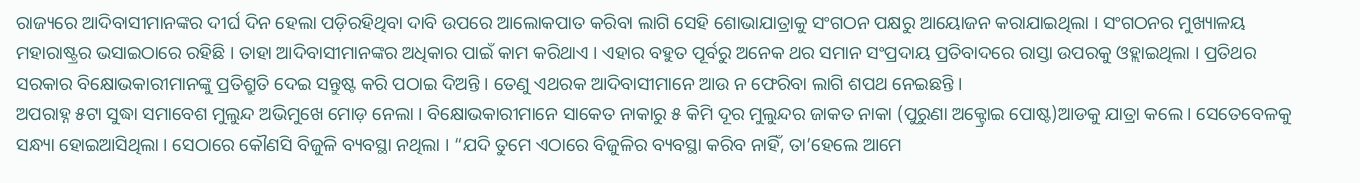ରାଜ୍ୟରେ ଆଦିବାସୀମାନଙ୍କର ଦୀର୍ଘ ଦିନ ହେଲା ପଡ଼ିରହିଥିବା ଦାବି ଉପରେ ଆଲୋକପାତ କରିବା ଲାଗି ସେହି ଶୋଭାଯାତ୍ରାକୁ ସଂଗଠନ ପକ୍ଷରୁ ଆୟୋଜନ କରାଯାଇଥିଲା । ସଂଗଠନର ମୁଖ୍ୟାଳୟ ମହାରାଷ୍ଟ୍ରର ଭସାଇଠାରେ ରହିଛି । ତାହା ଆଦିବାସୀମାନଙ୍କର ଅଧିକାର ପାଇଁ କାମ କରିଥାଏ । ଏହାର ବହୁତ ପୂର୍ବରୁ ଅନେକ ଥର ସମାନ ସଂପ୍ରଦାୟ ପ୍ରତିବାଦରେ ରାସ୍ତା ଉପରକୁ ଓହ୍ଲାଇଥିଲା । ପ୍ରତିଥର ସରକାର ବିକ୍ଷୋଭକାରୀମାନଙ୍କୁ ପ୍ରତିଶ୍ରୁତି ଦେଇ ସନ୍ତୁଷ୍ଟ କରି ପଠାଇ ଦିଅନ୍ତି । ତେଣୁ ଏଥରକ ଆଦିବାସୀମାନେ ଆଉ ନ ଫେରିବା ଲାଗି ଶପଥ ନେଇଛନ୍ତି ।
ଅପରାହ୍ନ ୫ଟା ସୁଦ୍ଧା ସମାବେଶ ମୁଲୁନ୍ଦ ଅଭିମୁଖେ ମୋଡ଼ ନେଲା । ବିକ୍ଷୋଭକାରୀମାନେ ସାକେତ ନାକାରୁ ୫ କିମି ଦୂର ମୁଲୁନ୍ଦର ଜାକତ ନାକା (ପୁରୁଣା ଅକ୍ଟ୍ରୋଇ ପୋଷ୍ଟ)ଆଡକୁ ଯାତ୍ରା କଲେ । ସେତେବେଳକୁ ସନ୍ଧ୍ୟା ହୋଇଆସିଥିଲା । ସେଠାରେ କୌଣସି ବିଜୁଳି ବ୍ୟବସ୍ଥା ନଥିଲା । “ଯଦି ତୁମେ ଏଠାରେ ବିଜୁଳିର ବ୍ୟବସ୍ଥା କରିବ ନାହିଁ, ତା’ହେଲେ ଆମେ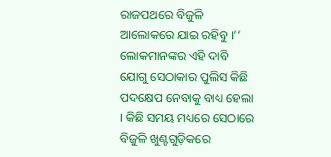ରାଜପଥରେ ବିଜୁଳି ଆଲୋକରେ ଯାଇ ରହିବୁ ।’’ ଲୋକମାନଙ୍କର ଏହି ଦାବି ଯୋଗୁ ସେଠାକାର ପୁଲିସ କିଛି ପଦକ୍ଷେପ ନେବାକୁ ବାଧ୍ୟ ହେଲା । କିଛି ସମୟ ମଧ୍ୟରେ ସେଠାରେ ବିଜୁଳି ଖୁଣ୍ଟଗୁଡ଼ିକରେ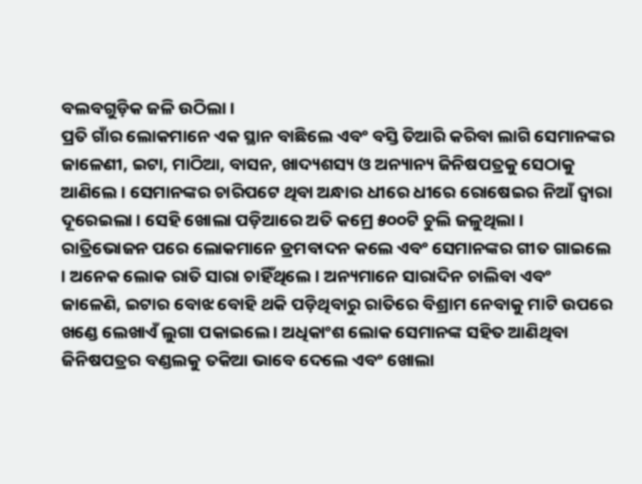ବଲବଗୁଡ଼ିକ ଜଳି ଉଠିଲା ।
ପ୍ରତି ଗାଁର ଲୋକମାନେ ଏକ ସ୍ଥାନ ବାଛିଲେ ଏବଂ ବସ୍ତି ତିଆରି କରିବା ଲାଗି ସେମାନଙ୍କର ଜାଳେଣୀ, ଇଟା, ମାଠିଆ, ବାସନ, ଖାଦ୍ୟଶସ୍ୟ ଓ ଅନ୍ୟାନ୍ୟ ଜିନିଷପତ୍ରକୁ ସେଠାକୁ ଆଣିଲେ । ସେମାନଙ୍କର ଚାରିପଟେ ଥିବା ଅନ୍ଧାର ଧୀରେ ଧୀରେ ରୋଷେଇର ନିଆଁ ଦ୍ୱାରା ଦୂରେଇଲା । ସେହି ଖୋଲା ପଡ଼ିଆରେ ଅତି କମ୍ରେ ୫୦୦ଟି ଚୁଲି ଜଳୁଥିଲା ।
ରାତ୍ରିଭୋଜନ ପରେ ଲୋକମାନେ ଡ୍ରମବାଦନ କଲେ ଏବଂ ସେମାନଙ୍କର ଗୀତ ଗାଇଲେ । ଅନେକ ଲୋକ ରାତି ସାରା ଚାହିଁଥିଲେ । ଅନ୍ୟମାନେ ସାରାଦିନ ଚାଲିବା ଏବଂ ଜାଳେଣି, ଇଟାର ବୋଝ ବୋହି ଥକି ପଡ଼ିଥିବାରୁ ରାତିରେ ବିଶ୍ରାମ ନେବାକୁ ମାଟି ଉପରେ ଖଣ୍ଡେ ଲେଖାଏଁ ଲୁଗା ପକାଇଲେ । ଅଧିକାଂଶ ଲୋକ ସେମାନଙ୍କ ସହିତ ଆଣିଥିବା ଜିନିଷପତ୍ରର ବଣ୍ଡଲକୁ ତକିଆ ଭାବେ ଦେଲେ ଏବଂ ଖୋଲା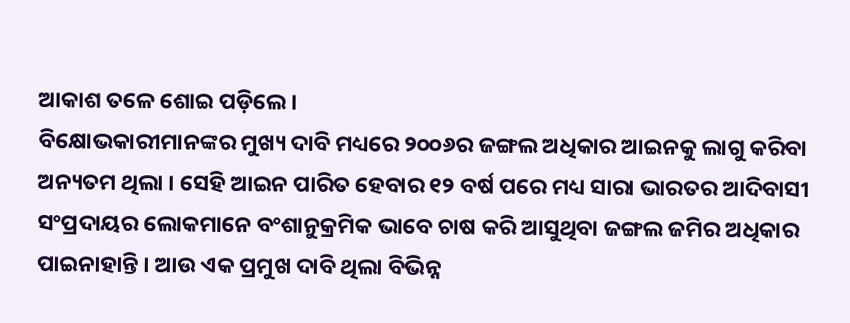ଆକାଶ ତଳେ ଶୋଇ ପଡ଼ିଲେ ।
ବିକ୍ଷୋଭକାରୀମାନଙ୍କର ମୁଖ୍ୟ ଦାବି ମଧ୍ୟରେ ୨୦୦୬ର ଜଙ୍ଗଲ ଅଧିକାର ଆଇନକୁ ଲାଗୁ କରିବା ଅନ୍ୟତମ ଥିଲା । ସେହି ଆଇନ ପାରିତ ହେବାର ୧୨ ବର୍ଷ ପରେ ମଧ୍ୟ ସାରା ଭାରତର ଆଦିବାସୀ ସଂପ୍ରଦାୟର ଲୋକମାନେ ବଂଶାନୁକ୍ରମିକ ଭାବେ ଚାଷ କରି ଆସୁଥିବା ଜଙ୍ଗଲ ଜମିର ଅଧିକାର ପାଇନାହାନ୍ତି । ଆଉ ଏକ ପ୍ରମୁଖ ଦାବି ଥିଲା ବିଭିନ୍ନ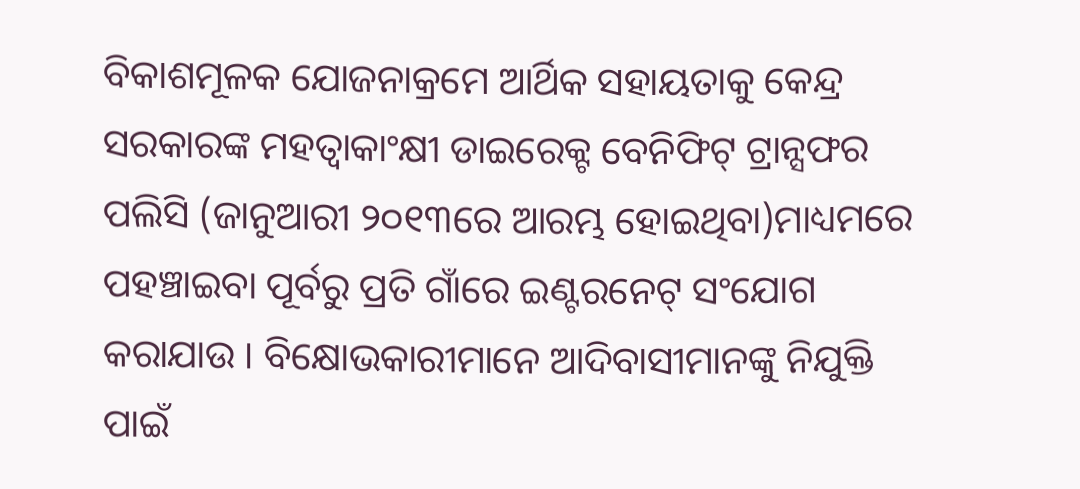ବିକାଶମୂଳକ ଯୋଜନାକ୍ରମେ ଆର୍ଥିକ ସହାୟତାକୁ କେନ୍ଦ୍ର ସରକାରଙ୍କ ମହତ୍ୱାକାଂକ୍ଷୀ ଡାଇରେକ୍ଟ ବେନିଫିଟ୍ ଟ୍ରାନ୍ସଫର ପଲିସି (ଜାନୁଆରୀ ୨୦୧୩ରେ ଆରମ୍ଭ ହୋଇଥିବା)ମାଧ୍ୟମରେ ପହଞ୍ଚାଇବା ପୂର୍ବରୁ ପ୍ରତି ଗାଁରେ ଇଣ୍ଟରନେଟ୍ ସଂଯୋଗ କରାଯାଉ । ବିକ୍ଷୋଭକାରୀମାନେ ଆଦିବାସୀମାନଙ୍କୁ ନିଯୁକ୍ତି ପାଇଁ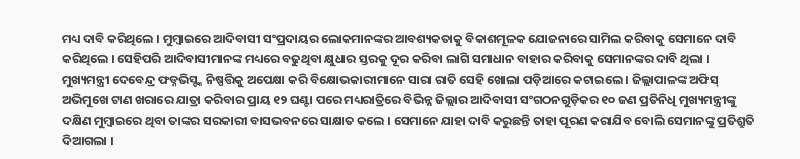ମଧ୍ୟ ଦାବି କରିଥିଲେ । ମୁମ୍ବାଇରେ ଆଦିବାସୀ ସଂପ୍ରଦାୟର ଲୋକମାନଙ୍କର ଆବଶ୍ୟକତାକୁ ବିକାଶମୂଳକ ଯୋଜନାରେ ସାମିଲ କରିବାକୁ ସେମାନେ ଦାବି କରିଥିଲେ । ସେହିପରି ଆଦିବାସୀମାନଙ୍କ ମଧ୍ୟରେ ବଢୁଥିବା କ୍ଷୁଧାର ସ୍ତରକୁ ଦୂର କରିବା ଲାଗି ସମାଧାନ ବାହାର କରିବାକୁ ସେମାନଙ୍କର ଦାବି ଥିଲା ।
ମୁଖ୍ୟମନ୍ତ୍ରୀ ଦେବେନ୍ଦ୍ର ଫଡ୍ନଭିସ୍ଙ୍କ ନିଷ୍ପତ୍ତିକୁ ଅପେକ୍ଷା କରି ବିକ୍ଷୋଭକାରୀମାନେ ସାରା ରାତି ସେହି ଖୋଲା ପଡ଼ିଆରେ କଟାଇଲେ । ଜିଲ୍ଲାପାଳଙ୍କ ଅଫିସ୍ ଅଭିମୁଖେ ଟାଣ ଖରାରେ ଯାତ୍ରା କରିବାର ପ୍ରାୟ ୧୨ ଘଣ୍ଟା ପରେ ମଧ୍ୟରାତ୍ରିରେ ବିଭିନ୍ନ ଜିଲ୍ଲାର ଆଦିବାସୀ ସଂଗଠନଗୁଡ଼ିକର ୧୦ ଜଣ ପ୍ରତିନିଧି ମୁଖ୍ୟମନ୍ତ୍ରୀଙ୍କୁ ଦକ୍ଷିଣ ମୁମ୍ବାଇରେ ଥିବା ତାଙ୍କର ସରକାରୀ ବାସଭବନରେ ସାକ୍ଷାତ କଲେ । ସେମାନେ ଯାହା ଦାବି କରୁଛନ୍ତି ତାହା ପୂରଣ କରାଯିବ ବୋଲି ସେମାନଙ୍କୁ ପ୍ରତିଶ୍ରୁତି ଦିଆଗଲା ।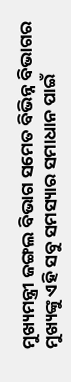ମୁଖ୍ୟମନ୍ତ୍ରୀ ଜଙ୍ଗଲ ବିଭାଗ ସମେତ ବିଭିନ୍ନ ବିଭାଗର ମୁଖ୍ୟଙ୍କୁ ଏହି ସବୁ ସମସ୍ୟାର ସମାଧାନ ପାଇଁ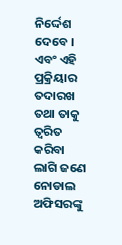ନିର୍ଦ୍ଦେଶ ଦେବେ । ଏବଂ ଏହି ପ୍ରକ୍ରିୟାର ତଦାରଖ ତଥା ତାକୁ ତ୍ୱରିତ କରିବା ଲାଗି ଜଣେ ନୋଡାଲ ଅଫିସରଙ୍କୁ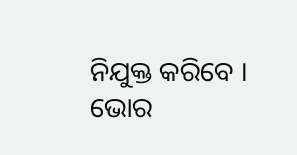ନିଯୁକ୍ତ କରିବେ ।
ଭୋର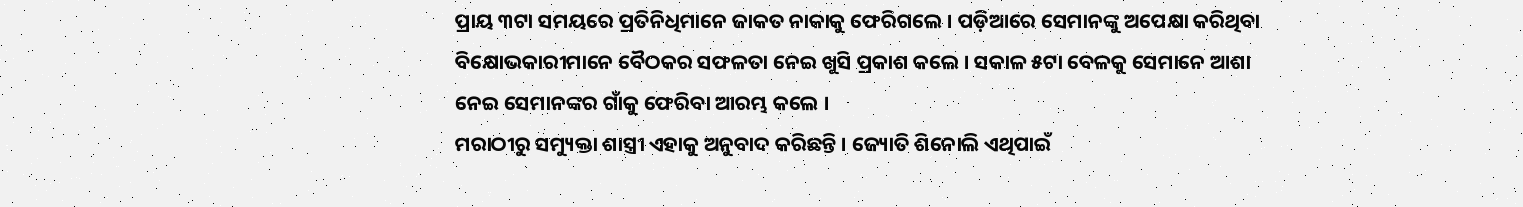ପ୍ରାୟ ୩ଟା ସମୟରେ ପ୍ରତିନିଧିମାନେ ଜାକତ ନାକାକୁ ଫେରିଗଲେ । ପଡ଼ିଆରେ ସେମାନଙ୍କୁ ଅପେକ୍ଷା କରିଥିବା ବିକ୍ଷୋଭକାରୀମାନେ ବୈଠକର ସଫଳତା ନେଇ ଖୁସି ପ୍ରକାଶ କଲେ । ସକାଳ ୫ଟା ବେଳକୁ ସେମାନେ ଆଶା ନେଇ ସେମାନଙ୍କର ଗାଁକୁ ଫେରିବା ଆରମ୍ଭ କଲେ ।
ମରାଠୀରୁ ସମ୍ୟୁକ୍ତା ଶାସ୍ତ୍ରୀ ଏହାକୁ ଅନୁବାଦ କରିଛନ୍ତି । ଜ୍ୟୋତି ଶିନୋଲି ଏଥିପାଇଁ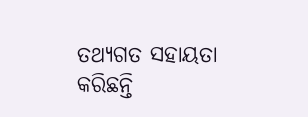ତଥ୍ୟଗତ ସହାୟତା କରିଛନ୍ତି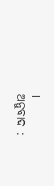।
ଅନୁବାଦ :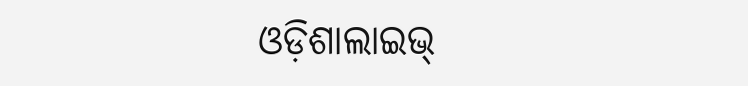ଓଡ଼ିଶାଲାଇଭ୍